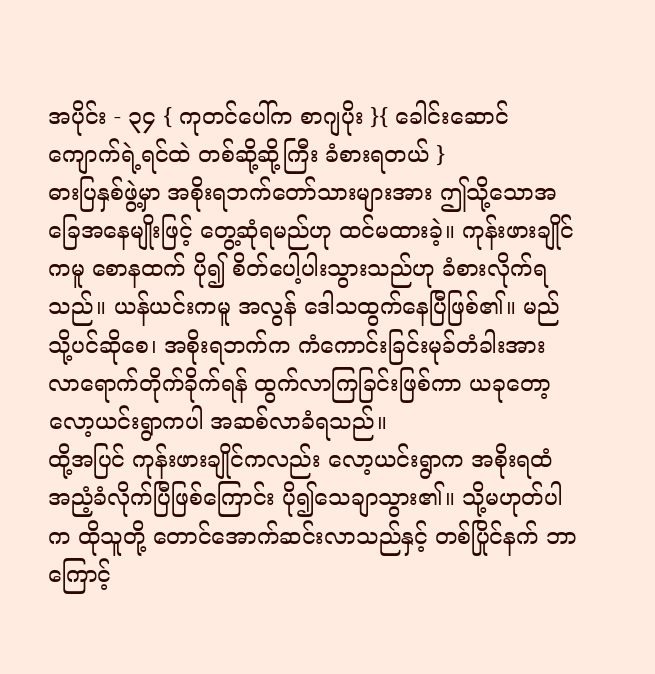အပိုင်း - ၃၄ { ကုတင်ပေါ်က စာဂျပိုး }{ ခေါင်းဆောင်ကျောက်ရဲ့ရင်ထဲ တစ်ဆို့ဆို့ကြီး ခံစားရတယ် }
ဓားပြနှစ်ဖွဲ့မှာ အစိုးရဘက်တော်သားများအား ဤသို့သောအခြေအနေမျိုးဖြင့် တွေ့ဆုံရမည်ဟု ထင်မထားခဲ့။ ကုန်းဖားချိုင်ကမူ စောနထက် ပို၍ စိတ်ပေါ့ပါးသွားသည်ဟု ခံစားလိုက်ရသည်။ ယန်ယင်းကမူ အလွန် ဒေါသထွက်နေပြီဖြစ်၏။ မည်သို့ပင်ဆိုစေ၊ အစိုးရဘက်က ကံကောင်းခြင်းမုခ်တံခါးအား လာရောက်တိုက်ခိုက်ရန် ထွက်လာကြခြင်းဖြစ်ကာ ယခုတော့ လော့ယင်းရွာကပါ အဆစ်လာခံရသည်။
ထို့အပြင် ကုန်းဖားချိုင်ကလည်း လော့ယင်းရွာက အစိုးရထံ အညံ့ခံလိုက်ပြီဖြစ်ကြောင်း ပို၍သေချာသွား၏။ သို့မဟုတ်ပါက ထိုသူတို့ တောင်အောက်ဆင်းလာသည်နှင့် တစ်ပြိုင်နက် ဘာကြောင့်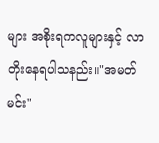များ အစိုးရကလူများနှင့် လာတိုးနေရပါသနည်း။"အမတ်မင်း"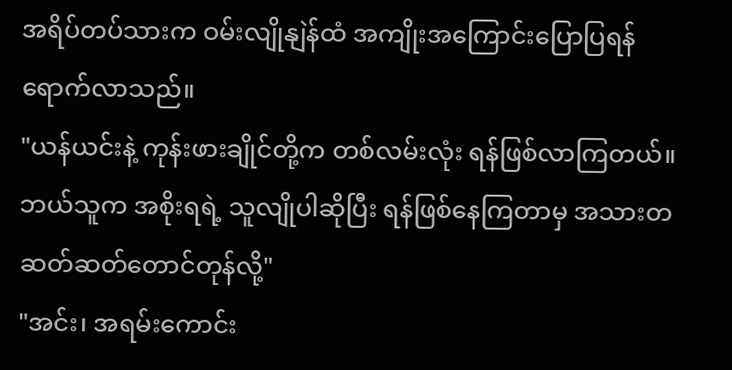အရိပ်တပ်သားက ဝမ်းလျိုနျဲန်ထံ အကျိုးအကြောင်းပြောပြရန် ရောက်လာသည်။
"ယန်ယင်းနဲ့ ကုန်းဖားချိုင်တို့က တစ်လမ်းလုံး ရန်ဖြစ်လာကြတယ်။ ဘယ်သူက အစိုးရရဲ့ သူလျိုပါဆိုပြီး ရန်ဖြစ်နေကြတာမှ အသားတဆတ်ဆတ်တောင်တုန်လို့"
"အင်း၊ အရမ်းကောင်း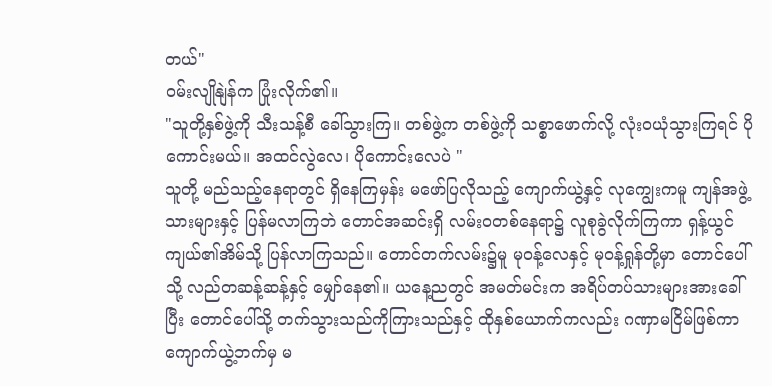တယ်"
ဝမ်းလျိုနျဲန်က ပြုံးလိုက်၏။
"သူတို့နှစ်ဖွဲ့ကို သီးသန့်စီ ခေါ်သွားကြ။ တစ်ဖွဲ့က တစ်ဖွဲ့ကို သစ္စာဖောက်လို့ လုံးဝယုံသွားကြရင် ပိုကောင်းမယ်။ အထင်လွဲလေ၊ ပိုကောင်းလေပဲ "
သူတို့ မည်သည့်နေရာတွင် ရှိနေကြမှန်း မဖော်ပြလိုသည့် ကျောက်ယွဲ့နှင့် လုကျွေးကမူ ကျန်အဖွဲ့သားများနှင့် ပြန်မလာကြဘဲ တောင်အဆင်းရှိ လမ်းဝတစ်နေရာ၌ လူစုခွဲလိုက်ကြကာ ရှန့်ယွင်ကျယ်၏အိမ်သို့ ပြန်လာကြသည်။ တောင်တက်လမ်း၌မူ မုဝန့်လေနှင့် မုဝန့်ရှုန်တို့မှာ တောင်ပေါ်သို့ လည်တဆန့်ဆန့်နှင့် မျှော်နေ၏။ ယနေ့ညတွင် အမတ်မင်းက အရိပ်တပ်သားများအားခေါ်ပြီး တောင်ပေါ်သို့ တက်သွားသည်ကိုကြားသည်နှင့် ထိုနှစ်ယောက်ကလည်း ဂဏှာမငြိမ်ဖြစ်ကာ ကျောက်ယွဲ့ဘက်မှ မ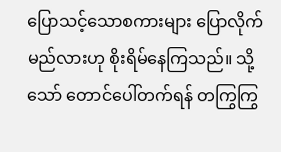ပြောသင့်သောစကားများ ပြောလိုက်မည်လားဟု စိုးရိမ်နေကြသည်။ သို့သော် တောင်ပေါ်တက်ရန် တကြွကြွ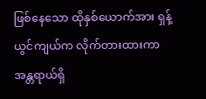ဖြစ်နေသော ထိုနှစ်ယောက်အား ရှန့်ယွင်ကျယ်က လိုက်တားထားကာ အန္တရာယ်ရှိ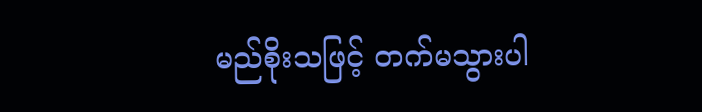မည်စိုးသဖြင့် တက်မသွားပါ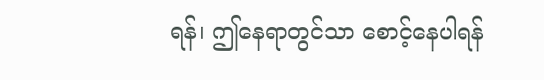ရန်၊ ဤနေရာတွင်သာ စောင့်နေပါရန်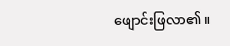ဖျောင်းဖြလာ၏။